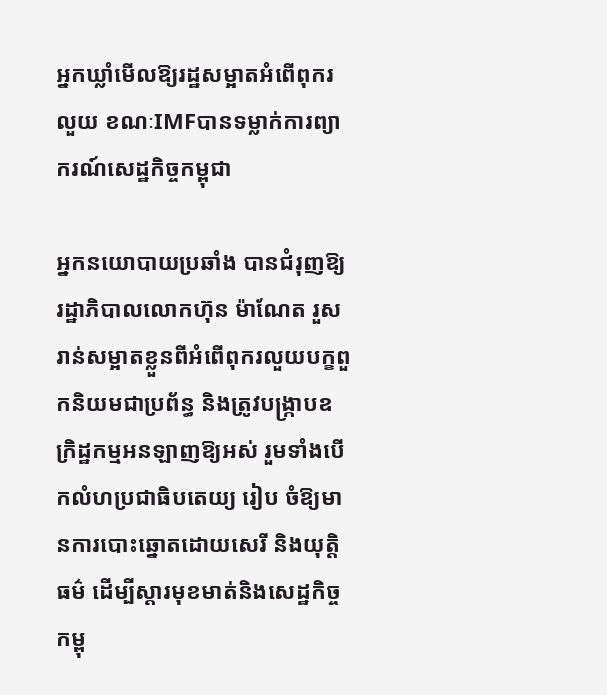អ្នកឃ្លាំមើលឱ្យរដ្ឋសម្អាតអំពើពុករលួយ ខណៈIMFបានទម្លាក់ការព្យាករណ៍សេដ្ឋកិច្ចកម្ពុជា

អ្នកនយោបាយប្រឆាំង បានជំរុញឱ្យរដ្ឋាភិបាលលោកហ៊ុន ម៉ាណែត រួសរាន់សម្អាតខ្លួនពីអំពើពុករលួយបក្ខពួកនិយមជាប្រព័ន្ធ និងត្រូវបង្ក្រាបឧក្រិដ្ឋកម្មអនឡាញឱ្យអស់ រួមទាំងបើកលំហប្រជាធិបតេយ្យ រៀប ចំឱ្យមានការបោះឆ្នោតដោយសេរី និងយុត្តិធម៌ ដើម្បីស្តារមុខមាត់និងសេដ្ឋកិច្ចកម្ពុ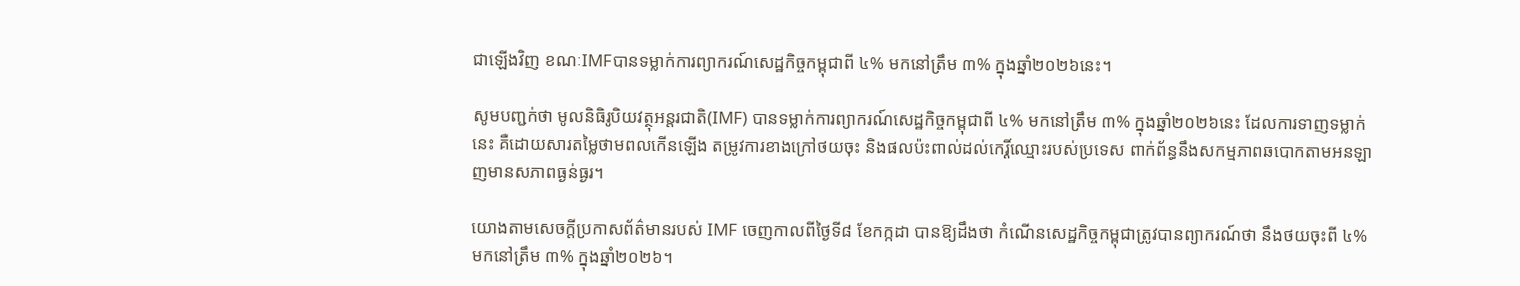ជាឡើងវិញ ខណៈIMFបានទម្លាក់ការព្យាករណ៍សេដ្ឋកិច្ចកម្ពុជាពី ៤% មកនៅត្រឹម ៣% ក្នុងឆ្នាំ២០២៦នេះ។

សូមបញ្ជក់ថា មូលនិធិរូបិយវត្ថុអន្តរជាតិ(IMF) បានទម្លាក់ការព្យាករណ៍សេដ្ឋកិច្ចកម្ពុជាពី ៤% មកនៅត្រឹម ៣% ក្នុងឆ្នាំ២០២៦នេះ ដែលការទាញទម្លាក់នេះ គឺដោយសារតម្លៃថាមពលកើនឡើង តម្រូវការខាងក្រៅថយចុះ និងផលប៉ះពាល់ដល់កេរ្តិ៍ឈ្មោះរបស់ប្រទេស ពាក់ព័ន្ធនឹងសកម្មភាពឆបោកតាមអនឡាញមានសភាពធ្ងន់ធ្ងរ។

យោងតាមសេចក្តីប្រកាសព័ត៌មានរបស់ IMF ចេញកាលពីថ្ងៃទី៨ ខែកក្កដា បានឱ្យដឹងថា កំណើនសេដ្ឋកិច្ចកម្ពុជាត្រូវបានព្យាករណ៍ថា នឹងថយចុះពី ៤% មកនៅត្រឹម ៣% ក្នុងឆ្នាំ២០២៦។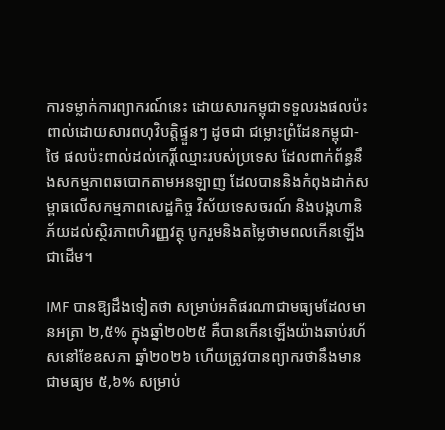ការទម្លាក់ការព្យាករណ៍នេះ ដោយសារកម្ពុជាទទួលរងផលប៉ះពាល់ដោយសារពហុវិបត្តិផ្ទួនៗ ដូចជា ជម្លោះព្រំដែនកម្ពុជា-ថៃ ផលប៉ះពាល់ដល់កេរ្តិ៍ឈ្មោះរបស់ប្រទេស ដែលពាក់ព័ន្ធនឹងសកម្មភាពឆបោកតាមអនឡាញ ដែលបាននិងកំពុងដាក់សម្ពាធលើសកម្មភាពសេដ្ឋកិច្ច វិស័យទេសចរណ៍ និងបង្កហានិភ័យដល់ស្ថិរភាពហិរញ្ញវត្ថុ បូករួមនិងតម្លៃថាមពលកើនឡើងជាដើម។

IMF បានឱ្យដឹងទៀតថា សម្រាប់អតិផរណាជាមធ្យមដែលមានអត្រា ២,៥% ក្នុងឆ្នាំ២០២៥ គឺបានកើនឡើងយ៉ាងឆាប់រហ័សនៅខែឧសភា ឆ្នាំ២០២៦ ហើយត្រូវបានព្យាករថានឹងមានជាមធ្យម ៥,៦% សម្រាប់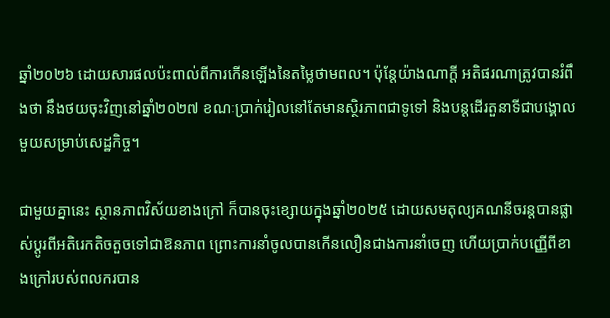ឆ្នាំ២០២៦ ដោយសារផលប៉ះពាល់ពីការកើនឡើងនៃតម្លៃថាមពល។ ប៉ុន្តែយ៉ាងណាក្តី អតិផរណាត្រូវបានរំពឹងថា នឹងថយចុះវិញនៅឆ្នាំ២០២៧ ខណៈប្រាក់រៀលនៅតែមានស្ថិរភាពជាទូទៅ និងបន្តដើរតួនាទីជាបង្គោលមួយសម្រាប់សេដ្ឋកិច្ច។

ជាមួយគ្នានេះ ស្ថានភាពវិស័យខាងក្រៅ ក៏បានចុះខ្សោយក្នុងឆ្នាំ២០២៥ ដោយសមតុល្យគណនីចរន្តបានផ្លាស់ប្តូរពីអតិរេកតិចតួចទៅជាឱនភាព ព្រោះការនាំចូលបានកើនលឿនជាងការនាំចេញ ហើយប្រាក់បញ្ញើពីខាងក្រៅរបស់ពលករបាន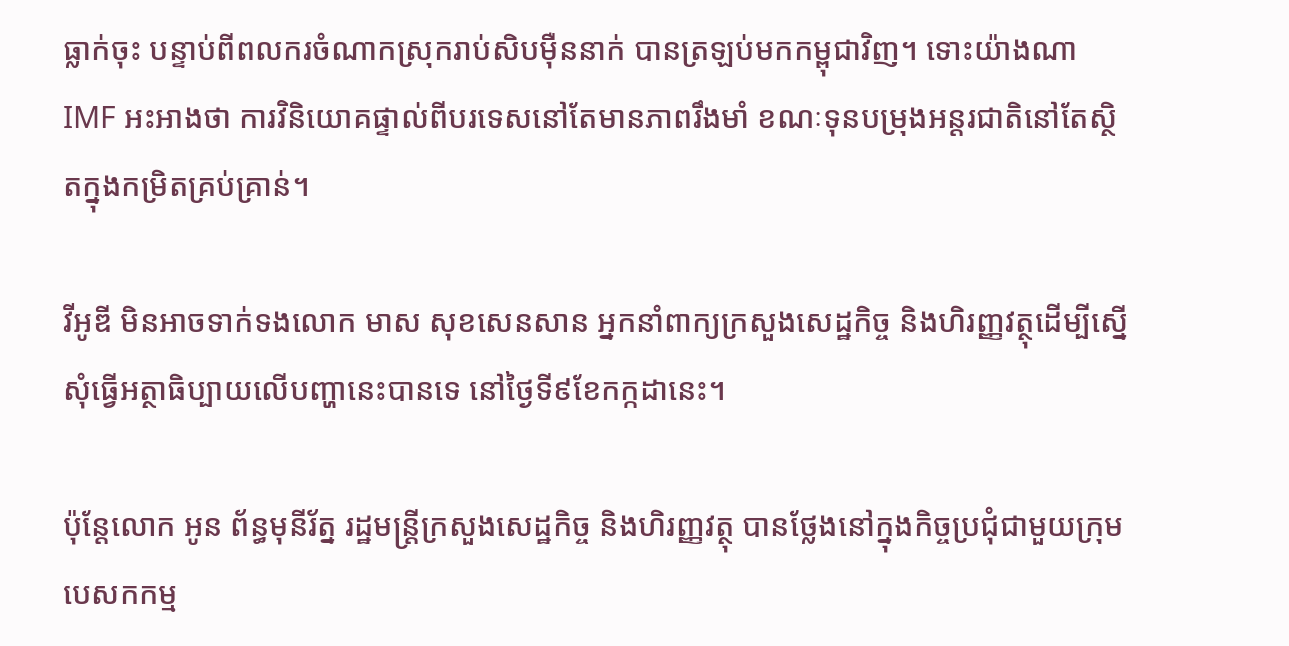ធ្លាក់ចុះ បន្ទាប់ពីពលករចំណាកស្រុករាប់សិបម៉ឺននាក់ បានត្រឡប់មកកម្ពុជាវិញ។ ទោះយ៉ាងណា IMF អះអាងថា ការវិនិយោគផ្ទាល់ពីបរទេសនៅតែមានភាពរឹងមាំ ខណៈទុនបម្រុងអន្តរជាតិនៅតែស្ថិតក្នុងកម្រិតគ្រប់គ្រាន់។

វីអូឌី មិនអាចទាក់ទងលោក មាស សុខសេនសាន អ្នកនាំពាក្យក្រសួងសេដ្ឋកិច្ច និងហិរញ្ញវត្ថុដើម្បីស្នើសុំធ្វើអត្ថាធិប្បាយលើបញ្ហានេះបានទេ នៅថ្ងៃទី៩ខែកក្កដានេះ។

ប៉ុន្តែលោក អូន ព័ន្ធមុនីរ័ត្ន រដ្ឋមន្ត្រីក្រសួងសេដ្ឋកិច្ច និងហិរញ្ញវត្ថុ បានថ្លែងនៅក្នុងកិច្ចប្រជុំជាមួយក្រុមបេសកកម្ម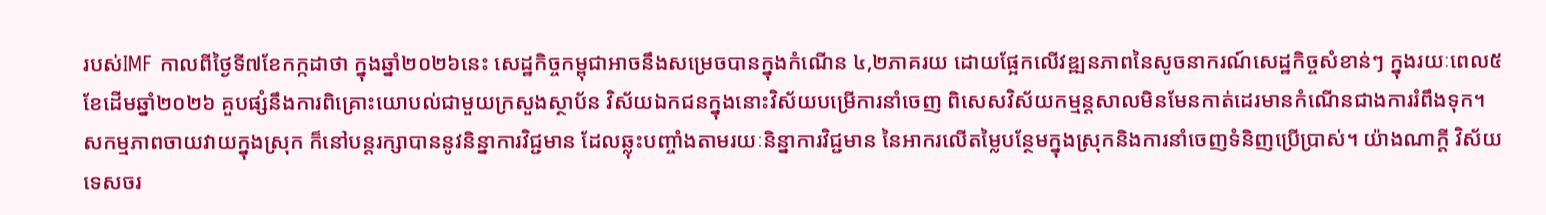របស់IMF កាលពីថ្ងៃទី៧ខែកក្កដាថា ក្នុងឆ្នាំ២០២៦នេះ សេដ្ឋកិច្ចកម្ពុជាអាចនឹងសម្រេចបានក្នុងកំណើន ៤,២ភាគរយ ដោយផ្អែកលើវឌ្ឍនភាពនៃសូចនាករណ៍សេដ្ឋកិច្ចសំខាន់ៗ ក្នុងរយៈពេល៥ខែដើមឆ្នាំ២០២៦ គួបផ្សំនឹងការពិគ្រោះយោបល់ជាមួយក្រសួងស្ថាប័ន វិស័យឯកជនក្នុងនោះវិស័យបម្រើការនាំចេញ ពិសេសវិស័យកម្មន្តសាលមិនមែនកាត់ដេរមានកំណើនជាងការរំពឹងទុក។ សកម្មភាពចាយវាយក្នុងស្រុក ក៏នៅបន្តរក្សាបាននូវនិន្នាការវិជ្ជមាន ដែលឆ្លុះបញ្ចាំងតាមរយៈនិន្នាការវិជ្ជមាន នៃអាករលើតម្លៃបន្ថែមក្នុងស្រុកនិងការនាំចេញទំនិញប្រើប្រាស់។ យ៉ាងណាក្តី វិស័យទេសចរ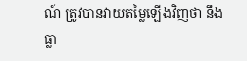ណ៍ ត្រូវបានវាយតម្លៃឡើងវិញថា នឹងធ្លា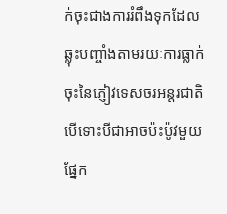ក់ចុះជាងការរំពឹងទុកដែលឆ្លុះបញ្ចាំងតាមរយៈការធ្លាក់ចុះនៃភ្ញៀវទេសចរអន្តរជាតិ បើទោះបីជាអាចប៉ះប៉ូវមួយផ្នែក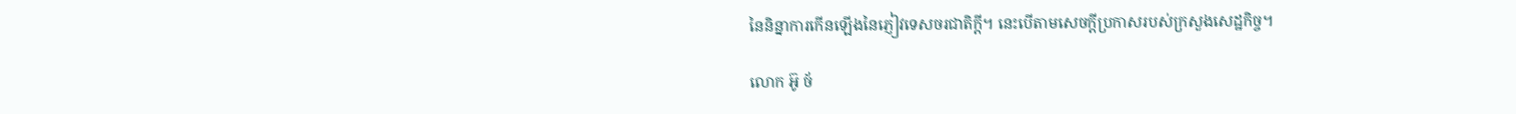នៃនិន្នាការកើនឡើងនៃភ្ញៀវទេសចរជាតិក្តី។ នេះបើតាមសេចក្តីប្រកាសរបស់ក្រសួងសេដ្ឋកិច្ច។

លោក អ៊ូ ច័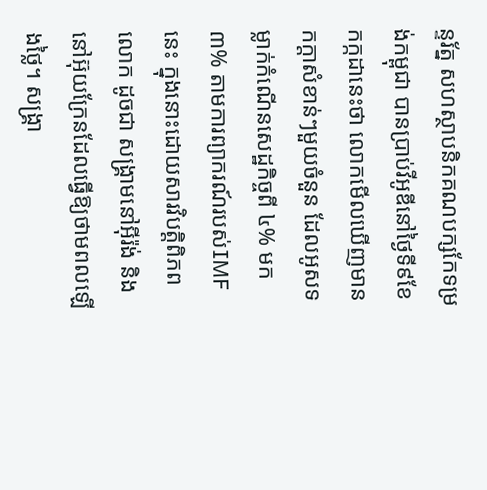ន្ទរ័ត្ន សហស្ថាបនិកគណបក្សកែទម្រង់កម្ពុជា បានប្រាប់វីអូឌីនៅថ្ងៃទី៩ខែកក្កដានេះថា លោកមើលឃើញមានកក្តាសំខាន់ៗមួយចំនួន ដែលអូសទម្លាក់កំណើនសេដ្ឋកិច្ចពី ៤% មក ៣% តាមការព្យាករណ៍របស់IMF នេះ ក្នុងនោះដោយសារវិបត្តិពិភពលោក ដូចជា សង្គ្រាមនៅអ៊ីរ៉ង់ និងនៅអ៊ុយក្រែនដែលធ្វើឱ្យថាមពលឡើងថ្លៃ។ សង្គ្រា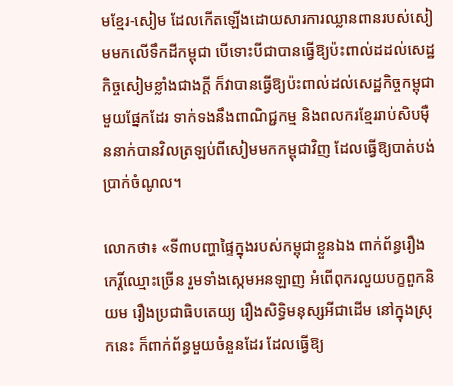មខ្មែរ-សៀម ដែលកើតឡើងដោយសារការឈ្លានពានរបស់សៀមមកលើទឹកដីកម្ពុជា បើទោះបីជាបានធ្វើឱ្យប៉ះពាល់ដដល់សេដ្ឋកិច្ចសៀមខ្លាំងជាងក្តី ក៏វាបានធ្វើឱ្យប៉ះពាល់ដល់សេដ្ឋកិច្ចកម្ពុជាមួយផ្នែកដែរ ទាក់ទងនឹងពាណិជ្ជកម្ម និងពលករខ្មែររាប់សិបម៉ឺននាក់បានវិលត្រឡប់ពីសៀមមកកម្ពុជាវិញ ដែលធ្វើឱ្យបាត់បង់ប្រាក់ចំណូល។

លោកថា៖ «ទី៣បញ្ហាផ្ទៃក្នុងរបស់កម្ពុជាខ្លួនឯង ពាក់ព័ន្ធរឿងកេរ្តិ៍ឈ្មោះច្រើន រួមទាំងស្កេមអនឡាញ អំពើពុករលួយបក្ខពួកនិយម រឿងប្រជាធិបតេយ្យ រឿងសិទ្ធិមនុស្សអីជាដើម នៅក្នុងស្រុកនេះ ក៏ពាក់ព័ន្ធមួយចំនួនដែរ ដែលធ្វើឱ្យ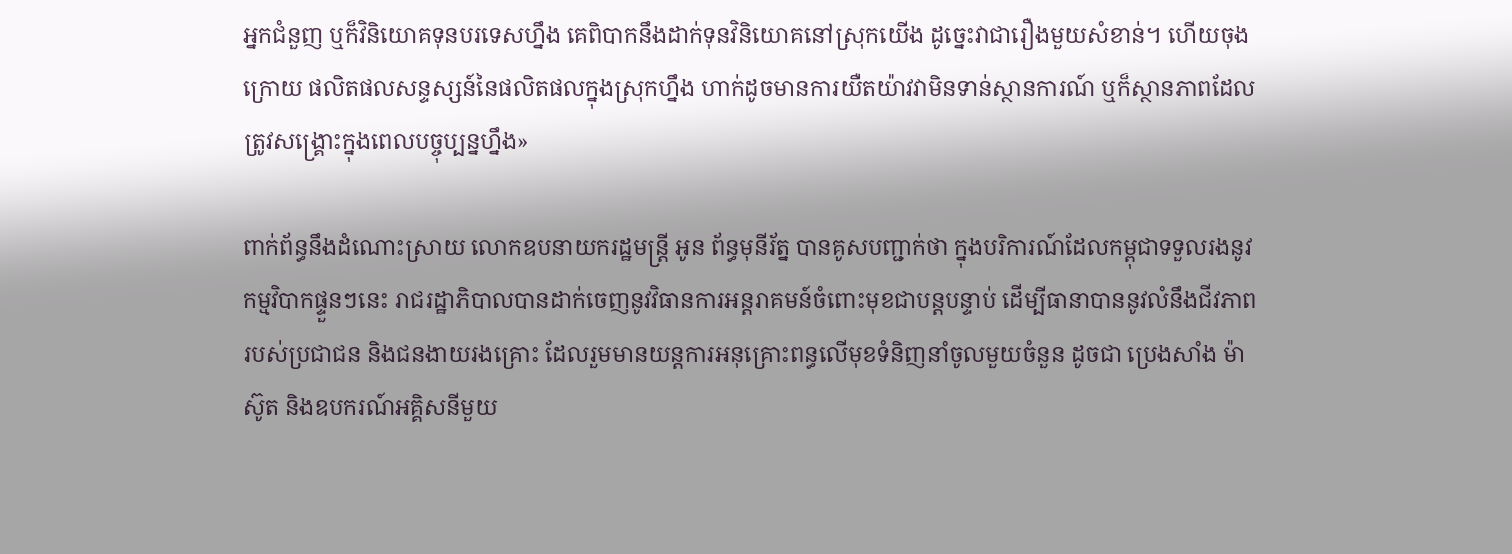អ្នកជំនួញ ឬក៏វិនិយោគទុនបរទេសហ្នឹង គេពិបាកនឹងដាក់ទុនវិនិយោគនៅស្រុកយើង ដូច្នេះវាជារឿងមួយសំខាន់។ ហើយចុងក្រោយ ផលិតផលសន្ទស្សន៍នៃផលិតផលក្នុងស្រុកហ្នឹង ហាក់ដូចមានការយឺតយ៉ាវវាមិនទាន់ស្ថានការណ៍ ឬក៏ស្ថានភាពដែលត្រូវសង្គ្រោះក្នុងពេលបច្ចុប្បន្នហ្នឹង»

ពាក់ព័ន្ធនឹងដំណោះស្រាយ លោកឧបនាយករដ្ឋមន្ត្រី អូន ព័ន្ធមុនីរ័ត្ន បានគូសបញ្ជាក់ថា ក្នុងបរិការណ៍ដែលកម្ពុជាទទួលរងនូវកម្មវិបាកផ្ទួនៗនេះ រាជរដ្ឋាភិបាលបានដាក់ចេញនូវវិធានការអន្តរាគមន៍ចំពោះមុខជាបន្តបន្ទាប់ ដើម្បីធានាបាននូវលំនឹងជីវភាពរបស់ប្រជាជន និងជនងាយរងគ្រោះ ដែលរួមមានយន្តការអនុគ្រោះពន្ធលើមុខទំនិញនាំចូលមួយចំនួន ដូចជា ប្រេងសាំង ម៉ាស៊ូត និងឧបករណ៍អគ្គិសនីមួយ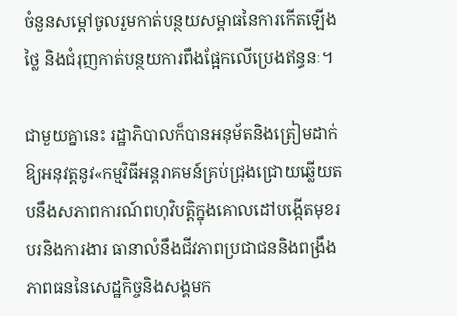ចំនួនសម្តៅចូលរួមកាត់បន្ថយសម្ពាធនៃការកើតឡើងថ្លៃ និងជំរុញកាត់បន្ថយការពឹងផ្អែកលើប្រេងឥន្ធនៈ។

ជាមួយគ្នានេះ រដ្ឋាភិបាលក៏បានអនុម័តនិងត្រៀមដាក់ឱ្យអនុវត្តនូវ«កម្មវិធីអន្តរាគមន៍គ្រប់ជ្រុងជ្រោយឆ្លើយតបនឹងសភាពការណ៍ពហុវិបត្តិក្នុងគោលដៅបង្កើតមុខរបរនិងការងារ ធានាលំនឹងជីវភាពប្រជាជននិងពង្រឹងភាពធននៃសេដ្ឋកិច្ចនិងសង្គមក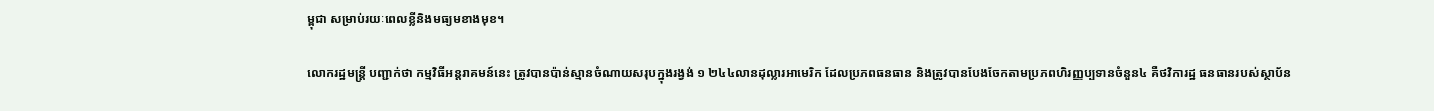ម្ពុជា សម្រាប់រយៈពេលខ្លីនិងមធ្យមខាងមុខ។

លោករដ្ឋមន្ត្រី បញ្ជាក់ថា កម្មវិធីអន្តរាគមន៍នេះ ត្រូវបានប៉ាន់ស្មានចំណាយសរុបក្នុងរង្វង់ ១ ២៤៤លានដុល្លារអាមេរិក ដែលប្រភពធនធាន និងត្រូវបានបែងចែកតាមប្រភពហិរញ្ញប្បទានចំនួន៤ គឺថវិការដ្ឋ ធនធានរបស់ស្ថាប័ន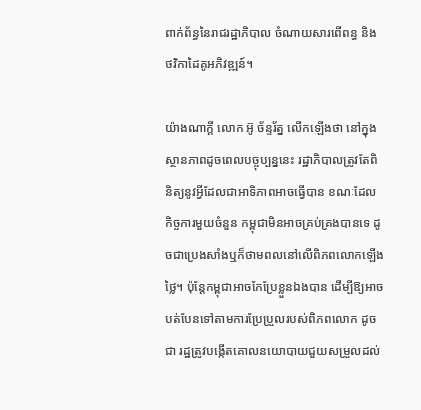ពាក់ព័ន្ធនៃរាជរដ្ឋាភិបាល ចំណាយសារពើពន្ធ និងថវិកាដៃគូអភិវឌ្ឍន៍។

យ៉ាងណាក្តី លោក អ៊ូ ច័ន្ទរ័ត្ន លើកឡើងថា នៅក្នុងស្ថានភាពដូចពេលបច្ចុប្បន្ននេះ រដ្ឋាភិបាលត្រូវតែពិនិត្យនូវអ្វីដែលជាអាទិភាពអាចធ្វើបាន ខណៈដែលកិច្ចការមួយចំនួន កម្ពុជាមិនអាចគ្រប់គ្រងបានទេ ដូចជាប្រេងសាំងឬក៏ថាមពលនៅលើពិភពលោកឡើងថ្លៃ។ ប៉ុន្តែកម្ពុជាអាចកែប្រែខ្លួនឯងបាន ដើម្បីឱ្យអាចបត់បែនទៅតាមការប្រែប្រួលរបស់ពិភពលោក ដូចជា រដ្ឋត្រូវបង្កើតគោលនយោបាយជួយសម្រួលដល់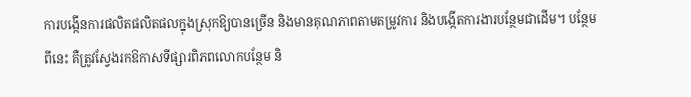ការបង្កើនការផលិតផលិតផលក្នុងស្រុកឱ្យបានច្រើន និងមានគុណភាពតាមតម្រូវការ និងបង្កើតការងារបន្ថែមជាដើម។ បន្ថែមពីនេះ គឺត្រូវស្វែងរកឱកាសទីផ្សារពិភពលោកបន្ថែម និ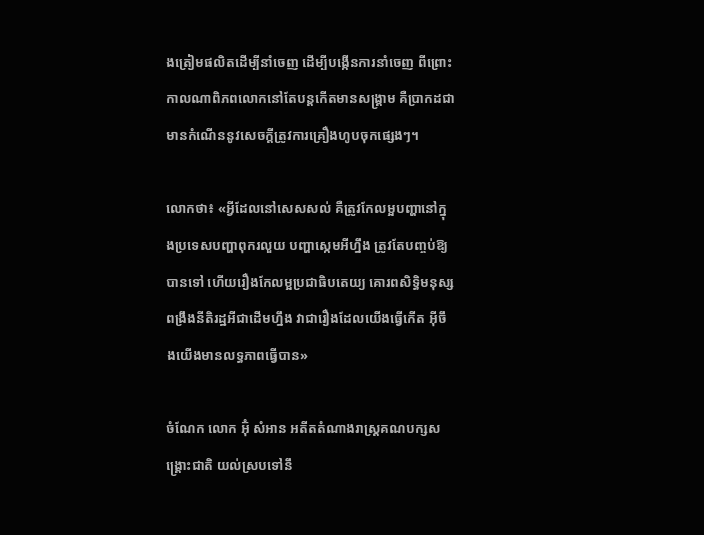ងត្រៀមផលិតដើម្បីនាំចេញ ដើម្បីបង្កើនការនាំចេញ ពីព្រោះកាលណាពិភពលោកនៅតែបន្តកើតមានសង្គ្រាម គឺប្រាកដជាមានកំណើននូវសេចក្តីត្រូវការគ្រឿងហូបចុកផ្សេងៗ។

លោកថា៖ «អ្វីដែលនៅសេសសល់ គឺត្រូវកែលម្អបញ្ហានៅក្នុងប្រទេសបញ្ហាពុករលួយ បញ្ហាស្កេមអីហ្នឹង ត្រូវតែបញ្ចប់ឱ្យបានទៅ ហើយរឿងកែលម្អប្រជាធិបតេយ្យ គោរពសិទ្ធិមនុស្ស ពង្រឹងនីតិរដ្ឋអីជាដើមហ្នឹង វាជារឿងដែលយើងធ្វើកើត អ៊ីចឹងយើងមានលទ្ធភាពធ្វើបាន»

ចំណែក លោក អ៊ុំ សំអាន អតីតតំណាងរាស្ត្រគណបក្សសង្គ្រោះជាតិ យល់ស្របទៅនឹ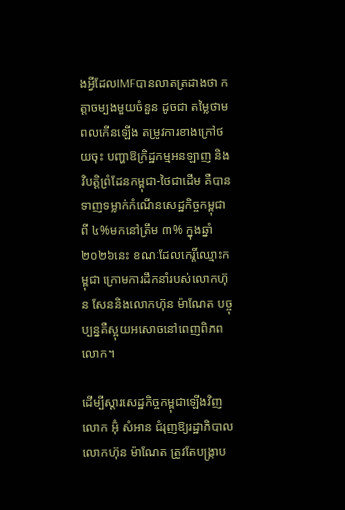ងអ្វីដែលIMFបានលាតត្រដាងថា កត្តាចម្បងមួយចំនួន ដូចជា តម្លៃថាមពលកើនឡើង តម្រូវការខាងក្រៅថយចុះ បញ្ហាឱក្រិដ្ឋកម្មអនឡាញ និងវិបត្តិព្រំដែនកម្ពុជា-ថៃជាដើម គឺបានទាញទម្លាក់កំណើនសេដ្ឋកិច្ចកម្ពុជាពី ៤%មកនៅត្រឹម ៣% ក្នុងឆ្នាំ២០២៦នេះ ខណៈដែលកេរ្តិ៍ឈ្មោះកម្ពុជា ក្រោមការដឹកនាំរបស់លោកហ៊ុន សែននិងលោកហ៊ុន ម៉ាណែត បច្ចុប្បន្នគឺស្អុយអសោចនៅពេញពិភពលោក។

ដើម្បីស្តារសេដ្ឋកិច្ចកម្ពុជាឡើងវិញ លោក អ៊ុំ សំអាន ជំរុញឱ្យរដ្ឋាភិបាលលោកហ៊ុន ម៉ាណែត ត្រូវតែបង្ក្រាប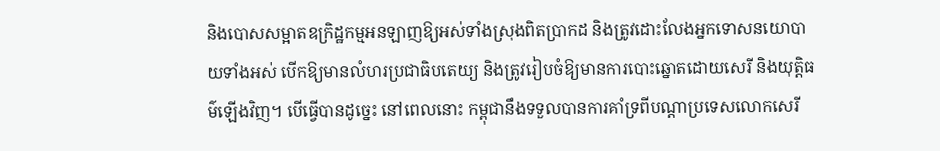និងបោសសម្អាតឧក្រិដ្ឋកម្មអនឡាញឱ្យអស់ទាំងស្រុងពិតប្រាកដ និងត្រូវដោះលែងអ្នកទោសនយោបាយទាំងអស់ បើកឱ្យមានលំហរប្រជាធិបតេយ្យ និងត្រូវរៀបចំឱ្យមានការបោះឆ្នោតដោយសេរី និងយុត្តិធម៌ឡើងវិញ។ បើធ្វើបានដូច្នេះ នៅពេលនោះ កម្ពុជានឹងទទួលបានការគាំទ្រពីបណ្តាប្រទេសលោកសេរី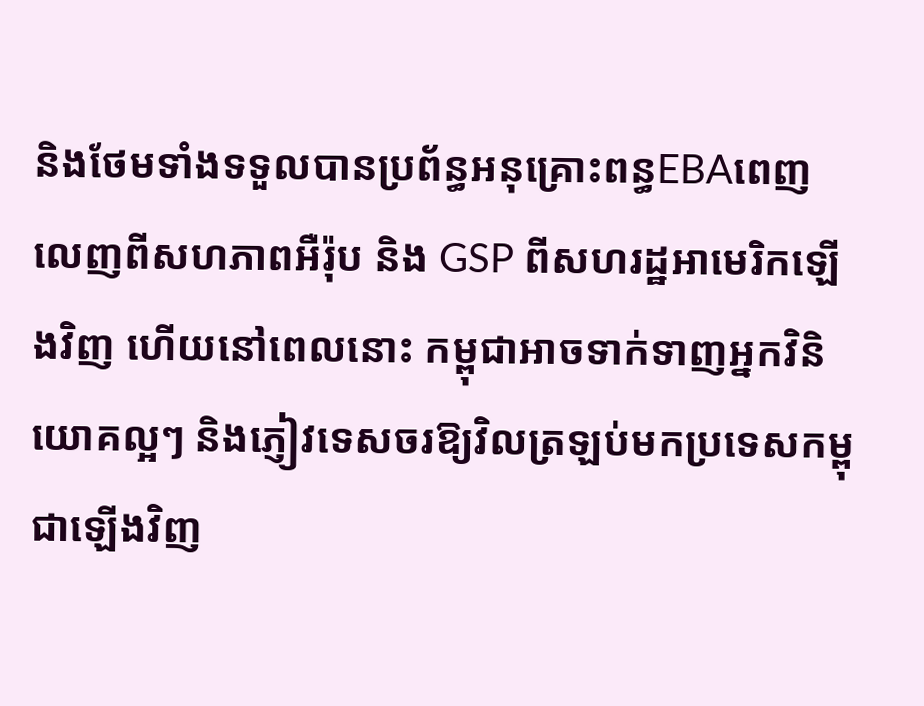និងថែមទាំងទទួលបានប្រព័ន្ធអនុគ្រោះពន្ធEBAពេញលេញពីសហភាពអឺរ៉ុប និង GSP ពីសហរដ្ឋអាមេរិកឡើងវិញ ហើយនៅពេលនោះ កម្ពុជាអាចទាក់ទាញអ្នកវិនិយោគល្អៗ និងភ្ញៀវទេសចរឱ្យវិលត្រឡប់មកប្រទេសកម្ពុជាឡើងវិញ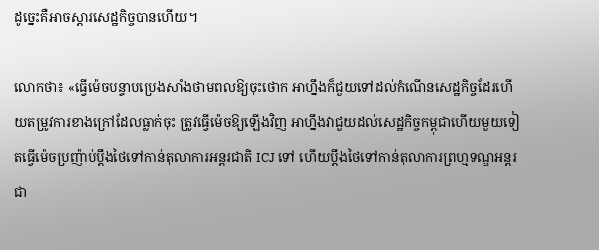ដូច្នេះគឺអាចស្តារសេដ្ឋកិច្ចបានហើយ។

លោកថា៖ «ធ្វើម៉េចបន្ទាបប្រេងសាំងថាមពលឱ្យចុះថោក អាហ្នឹងក៏ជួយទៅដល់កំណើនសេដ្ឋកិច្ចដែរហើយតម្រូវការខាងក្រៅដែលធ្លាក់ចុះ ត្រូវធ្វើម៉េចឱ្យឡើងវិញ អាហ្នឹងវាជួយដល់សេដ្ឋកិច្ចកម្ពុជាហើយមួយទៀតធ្វើម៉េចប្រញ៉ាប់ប្តឹងថៃទៅកាន់តុលាការអន្តរជាតិ ICJ ទៅ ហើយប្តឹងថៃទៅកាន់តុលាការព្រហ្មទណ្ឌអន្តរជា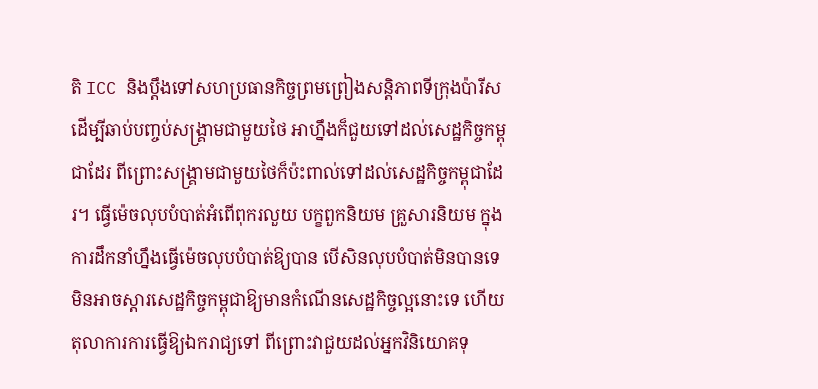តិ ICC និងប្តឹងទៅសហប្រធានកិច្ចព្រមព្រៀងសន្តិភាពទីក្រុងប៉ារីស ដើម្បីឆាប់បញ្ចប់សង្គ្រាមជាមួយថៃ អាហ្នឹងក៏ជួយទៅដល់សេដ្ឋកិច្ចកម្ពុជាដែរ ពីព្រោះសង្គ្រាមជាមួយថៃក៏ប៉ះពាល់ទៅដល់សេដ្ឋកិច្ចកម្ពុជាដែរ។ ធ្វើម៉េចលុបបំបាត់អំពើពុករលួយ បក្ខពួកនិយម គ្រួសារនិយម ក្នុងការដឹកនាំហ្នឹងធ្វើម៉េចលុបបំបាត់ឱ្យបាន បើសិនលុបបំបាត់មិនបានទេ មិនអាចស្តារសេដ្ឋកិច្ចកម្ពុជាឱ្យមានកំណើនសេដ្ឋកិច្ចល្អនោះទេ ហើយតុលាការការធ្វើឱ្យឯករាជ្យទៅ ពីព្រោះវាជួយដល់អ្នកវិនិយោគទុ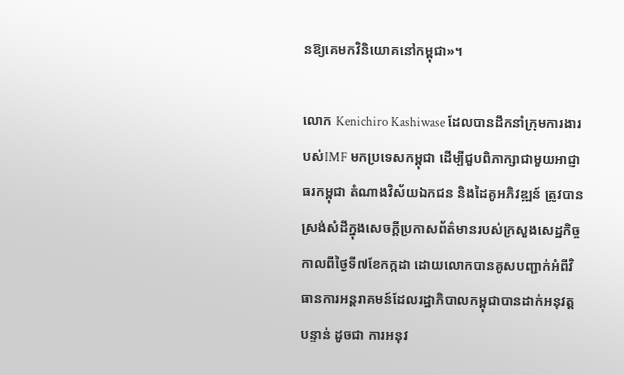នឱ្យគេមកវិនិយោគនៅកម្ពុជា»។

លោក Kenichiro Kashiwase ដែលបានដឹកនាំក្រុមការងារបស់IMF មកប្រទេសកម្ពុជា ដើម្បីជួបពិភាក្សាជាមួយអាជ្ញាធរកម្ពុជា តំណាងវិស័យឯកជន និងដៃគូអភិវឌ្ឍន៍ ត្រូវបានស្រង់សំដីក្នុងសេចក្តីប្រកាសព័ត៌មានរបស់ក្រសួងសេដ្ឋកិច្ច កាលពីថ្ងៃទី៧ខែកក្កដា ដោយលោកបានគូសបញ្ជាក់អំពីវិធានការអន្តរាគមន៍ដែលរដ្ឋាភិបាលកម្ពុជាបានដាក់អនុវត្តបន្ទាន់ ដូចជា ការអនុវ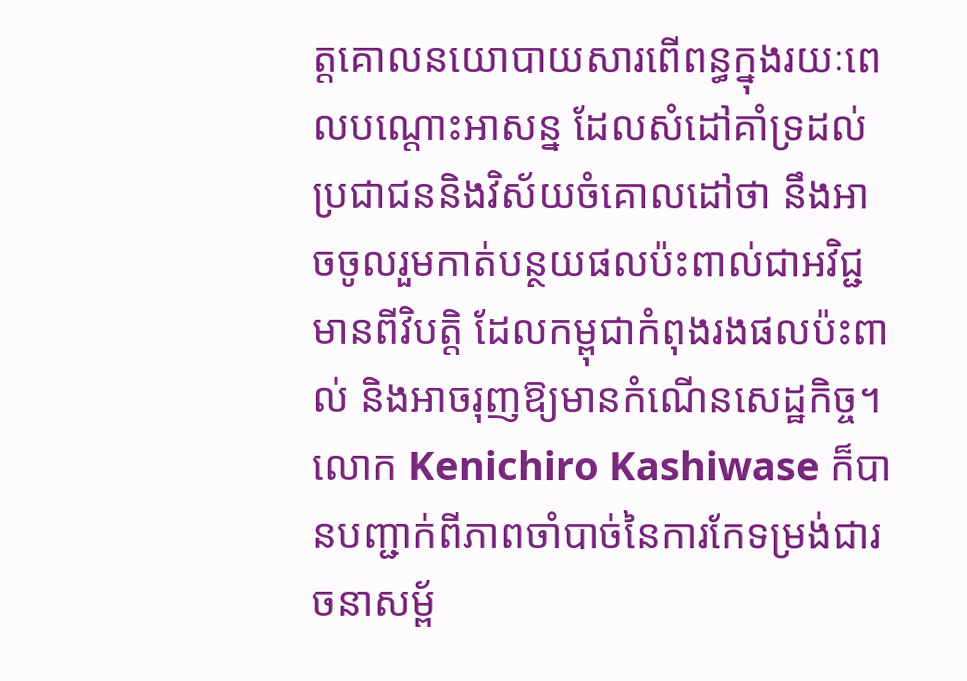ត្តគោលនយោបាយសារពើពន្ធក្នុងរយៈពេលបណ្តោះអាសន្ន ដែលសំដៅគាំទ្រដល់ប្រជាជននិងវិស័យចំគោលដៅថា នឹងអាចចូលរួមកាត់បន្ថយផលប៉ះពាល់ជាអវិជ្ជមានពីវិបត្តិ ដែលកម្ពុជាកំពុងរងផលប៉ះពាល់ និងអាចរុញឱ្យមានកំណើនសេដ្ឋកិច្ច។ លោក Kenichiro Kashiwase ក៏បានបញ្ជាក់ពីភាពចាំបាច់នៃការកែទម្រង់ជារចនាសម្ព័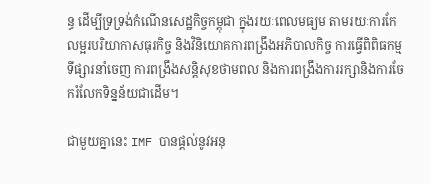ន្ធ ដើម្បីទ្រទ្រង់កំណើនសេដ្ឋកិច្ចកម្ពុជា ក្នុងរយៈពេលមធ្យម តាមរយៈការកែលម្អរបរិយាកាសធុរកិច្ច និងវិនិយោគការពង្រឹងអភិបាលកិច្ច ការធ្វើពិពិធកម្មទីផ្សារនាំចេញ ការពង្រឹងសន្តិសុខថាមពល និងការពង្រឹងការរក្សានិងការចែករំលែកទិន្នន័យជាដើម។

ជាមួយគ្នានេះ IMF បានផ្តល់នូវអនុ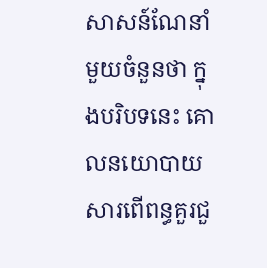សាសន៍ណែនាំមួយចំនួនថា ក្នុងបរិបទនេះ គោលនយោបាយសារពើពន្ធគួរជួ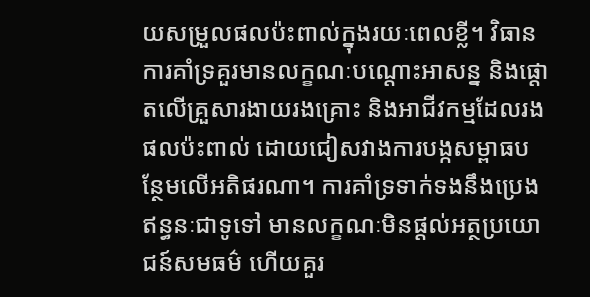យសម្រួលផលប៉ះពាល់ក្នុងរយៈពេលខ្លី។ វិធានការគាំទ្រគួរមានលក្ខណៈបណ្តោះអាសន្ន និងផ្តោតលើគ្រួសារងាយរងគ្រោះ និងអាជីវកម្មដែលរងផលប៉ះពាល់ ដោយជៀសវាងការបង្កសម្ពាធបន្ថែមលើអតិផរណា។ ការគាំទ្រទាក់ទងនឹងប្រេងឥន្ធនៈជាទូទៅ មានលក្ខណៈមិនផ្តល់អត្ថប្រយោជន៍សមធម៌ ហើយគួរ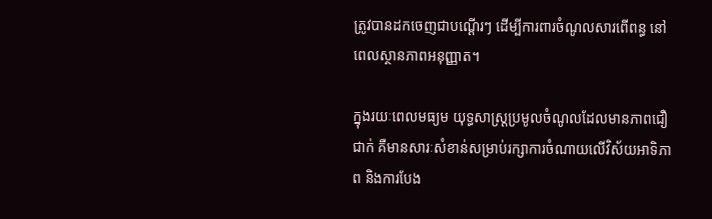ត្រូវបានដកចេញជាបណ្តើរៗ ដើម្បីការពារចំណូលសារពើពន្ធ នៅពេលស្ថានភាពអនុញ្ញាត។

ក្នុងរយៈពេលមធ្យម យុទ្ធសាស្ត្រប្រមូលចំណូលដែលមានភាពជឿជាក់ គឺមានសារៈសំខាន់សម្រាប់រក្សាការចំណាយលើវិស័យអាទិភាព និងការបែង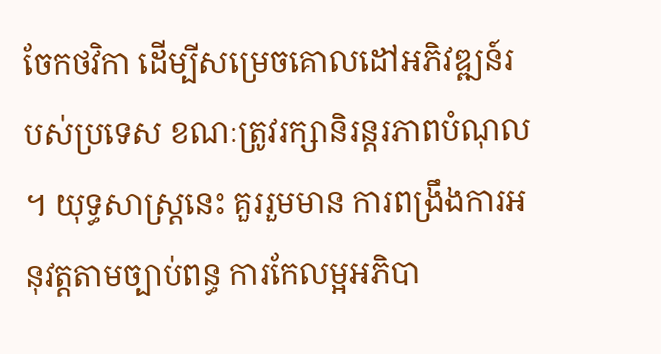ចែកថវិកា ដើម្បីសម្រេចគោលដៅអភិវឌ្ឍន៍របស់ប្រទេស ខណៈត្រូវរក្សានិរន្តរភាពបំណុល។ យុទ្ធសាស្ត្រនេះ គួររួមមាន ការពង្រឹងការអនុវត្តតាមច្បាប់ពន្ធ ការកែលម្អអភិបា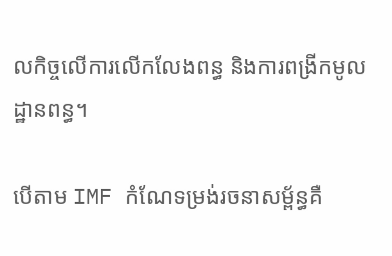លកិច្ចលើការលើកលែងពន្ធ និងការពង្រីកមូលដ្ឋានពន្ធ។

បើតាម IMF កំណែទម្រង់រចនាសម្ព័ន្ធគឺ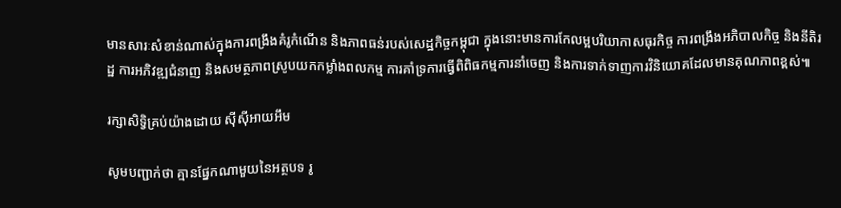មានសារៈសំខាន់ណាស់ក្នុងការពង្រឹងគំរូកំណើន និងភាពធន់របស់សេដ្ឋកិច្ចកម្ពុជា ក្នុងនោះមានការកែលម្អបរិយាកាសធុរកិច្ច ការពង្រឹងអភិបាលកិច្ច និងនីតិរដ្ឋ ការអភិវឌ្ឍជំនាញ និងសមត្ថភាពស្រូបយកកម្លាំងពលកម្ម ការគាំទ្រការធ្វើពិពិធកម្មការនាំចេញ និងការទាក់ទាញការវិនិយោគដែលមានគុណភាពខ្ពស់៕

រក្សាសិទ្វិគ្រប់យ៉ាងដោយ ស៊ីស៊ីអាយអឹម

សូមបញ្ជាក់ថា គ្មានផ្នែកណាមួយនៃអត្ថបទ រូ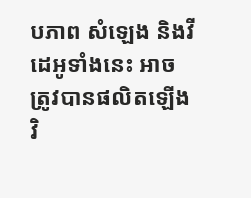បភាព សំឡេង និងវីដេអូទាំងនេះ អាចត្រូវបានផលិតឡើងវិ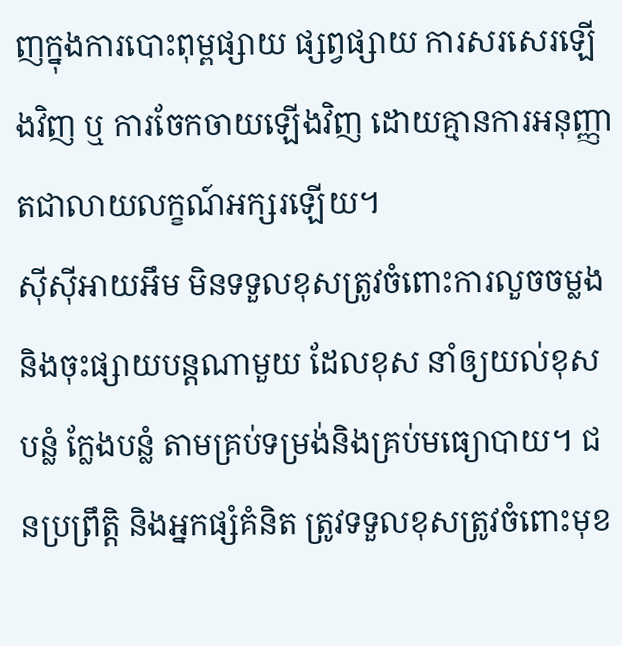ញក្នុងការបោះពុម្ពផ្សាយ ផ្សព្វផ្សាយ ការសរសេរឡើងវិញ ឬ ការចែកចាយឡើងវិញ ដោយគ្មានការអនុញ្ញាតជាលាយលក្ខណ៍អក្សរឡើយ។
ស៊ីស៊ីអាយអឹម មិនទទួលខុសត្រូវចំពោះការលួចចម្លងនិងចុះផ្សាយបន្តណាមួយ ដែលខុស នាំឲ្យយល់ខុស បន្លំ ក្លែងបន្លំ តាមគ្រប់ទម្រង់និងគ្រប់មធ្យោបាយ។ ជនប្រព្រឹត្តិ និងអ្នកផ្សំគំនិត ត្រូវទទួលខុសត្រូវចំពោះមុខ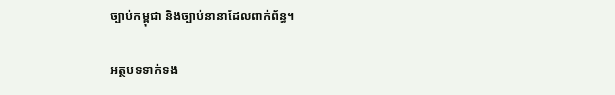ច្បាប់កម្ពុជា និងច្បាប់នានាដែលពាក់ព័ន្ធ។

អត្ថបទទាក់ទង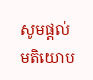សូមផ្ដល់មតិយោប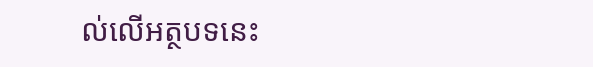ល់លើអត្ថបទនេះ